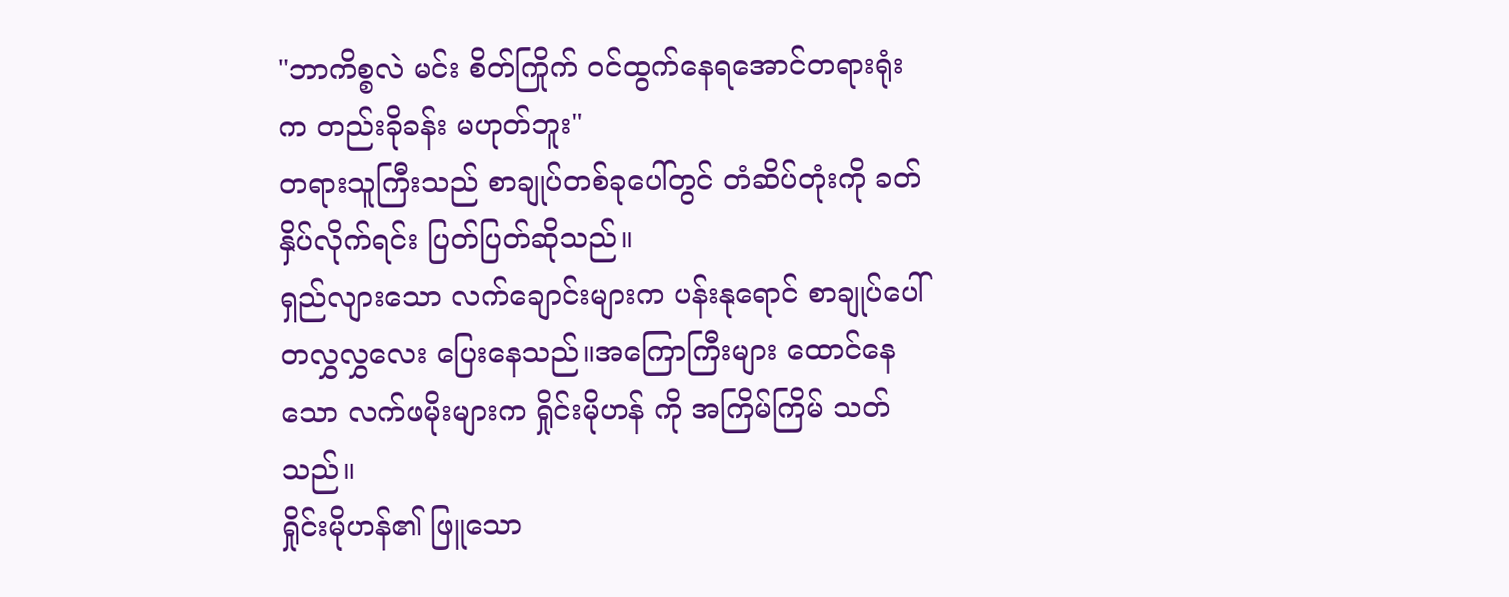"ဘာကိစ္စလဲ မင်း စိတ်ကြိုက် ဝင်ထွက်နေရအောင်တရားရုံးက တည်းခိုခန်း မဟုတ်ဘူး"
တရားသူကြီးသည် စာချုပ်တစ်ခုပေါ်တွင် တံဆိပ်တုံးကို ခတ်နှိပ်လိုက်ရင်း ပြတ်ပြတ်ဆိုသည်။
ရှည်လျားသော လက်ချောင်းများက ပန်းနုရောင် စာချုပ်ပေါ် တလွှလွှလေး ပြေးနေသည်။အကြောကြီးများ ထောင်နေသော လက်ဖမိုးများက ရှိုင်းမိုဟန် ကို အကြိမ်ကြိမ် သတ်သည်။
ရှိုင်းမိုဟန်၏ ဖြူသော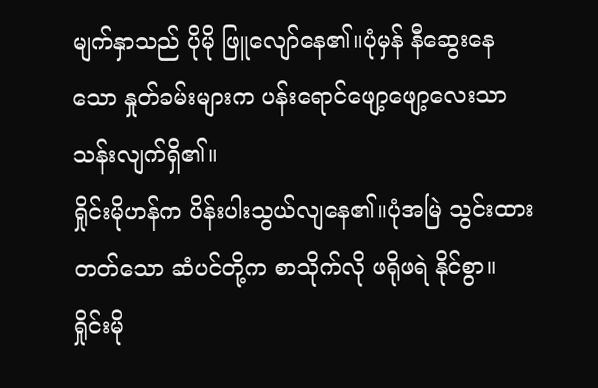မျက်နှာသည် ပိုမို ဖြူလျော်နေ၏။ပုံမှန် နီဆွေးနေသော နှုတ်ခမ်းများက ပန်းရောင်ဖျော့ဖျော့လေးသာ သန်းလျက်ရှိ၏။
ရှိုင်းမိုဟန်က ပိန်းပါးသွယ်လျနေ၏။ပုံအမြဲ သွင်းထားတတ်သော ဆံပင်တို့က စာသိုက်လို ဖရိုဖရဲ နိုင်စွာ။
ရှိုင်းမို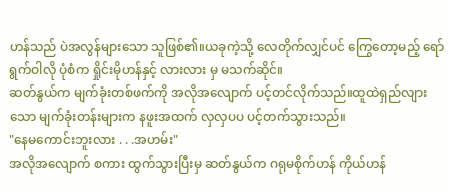ဟန်သည် ပဲအလွန်များသော သူဖြစ်၏။ယခုကဲ့သို့ လေတိုက်လျှင်ပင် ကြွေတော့မည့် ရော်ရွက်ဝါလို ပုံစံက ရှိုင်းမိုဟန်နှင့် လားလား မှ မသက်ဆိုင်။
ဆတ်နွယ်က မျက်ခုံးတစ်ဖက်ကို အလိုအလျောက် ပင့်တင်လိုက်သည်။ထူထဲရှည်လျားသော မျက်ခုံးတန်းများက နဖူးအထက် လှလှပပ ပင့်တက်သွားသည်။
"နေမကောင်းဘူးလား . . .အဟမ်း"
အလိုအလျောက် စကား ထွက်သွားပြီးမှ ဆတ်နွယ်က ဂရုမစိုက်ဟန် ကိုယ်ဟန်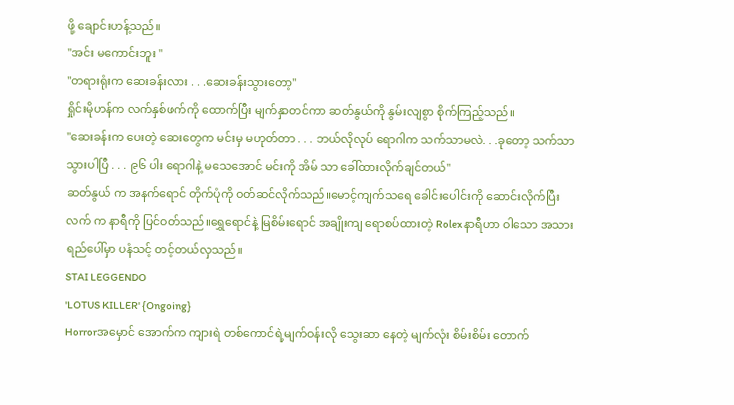ဖို့ ချောင်းဟန့်သည်။
"အင်း မကောင်းဘူး "
"တရားရုံးက ဆေးခန်းလား . . .ဆေးခန်းသွားတော့"
ရှိုင်းမိုဟန်က လက်နှစ်ဖက်ကို ထောက်ပြီး မျက်နှာတင်ကာ ဆတ်နွယ်ကို နွမ်းလျစွာ စိုက်ကြည့်သည်။
"ဆေးခန်းက ပေးတဲ့ ဆေးတွေက မင်းမှ မဟုတ်တာ . . . ဘယ်လိုလုပ် ရောဂါက သက်သာမလဲ. . .ခုတော့ သက်သာ သွားပါပြီ . . . ၉၆ ပါး ရောဂါနဲ့ မသေအောင် မင်းကို အိမ် သာ ခေါ်ထားလိုက်ချင်တယ်"
ဆတ်နွယ် က အနက်ရောင် တိုက်ပုံကို ဝတ်ဆင်လိုက်သည်။မောင့်ကျက်သရေ ခေါင်းပေါင်းကို ဆောင်းလိုက်ပြီး လက် က နာရီကို ပြင်ဝတ်သည်။ရွှေရောင်နဲ့ မြစိမ်းရောင် အချိုးကျ ရောစပ်ထားတဲ့ Rolex နာရီဟာ ဝါသော အသားရည်ပေါ်မှာ ပနံသင့် တင့်တယ်လှသည်။
STAI LEGGENDO
'LOTUS KILLER' {Ongoing}
Horrorအမှောင် အောက်က ကျားရဲ တစ်ကောင်ရဲ့မျက်ဝန်းလို သွေးဆာ နေတဲ့ မျက်လုံး စိမ်းစိမ်း တောက်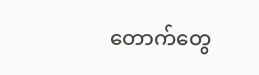တောက်တွေ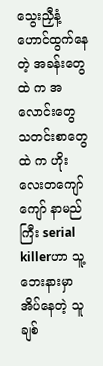သွေးညှီနံ့ ဟောင်ထွက်နေတဲ့ အခန်းတွေ ထဲ က အလောင်းတွေ သတင်းစာတွေ ထဲ က ဟိုးလေးတကျော်ကျော် နာမည်ကြီး serial killerဟာ သူ့ ဘေးနားမှာ အိပ်နေတဲ့ သူ ချစ်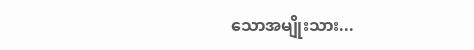သောအမျိုးသား...